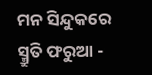ମନ ସିନ୍ଦୁକରେ ସ୍ମ୍ରୁତି ଫରୁଆ -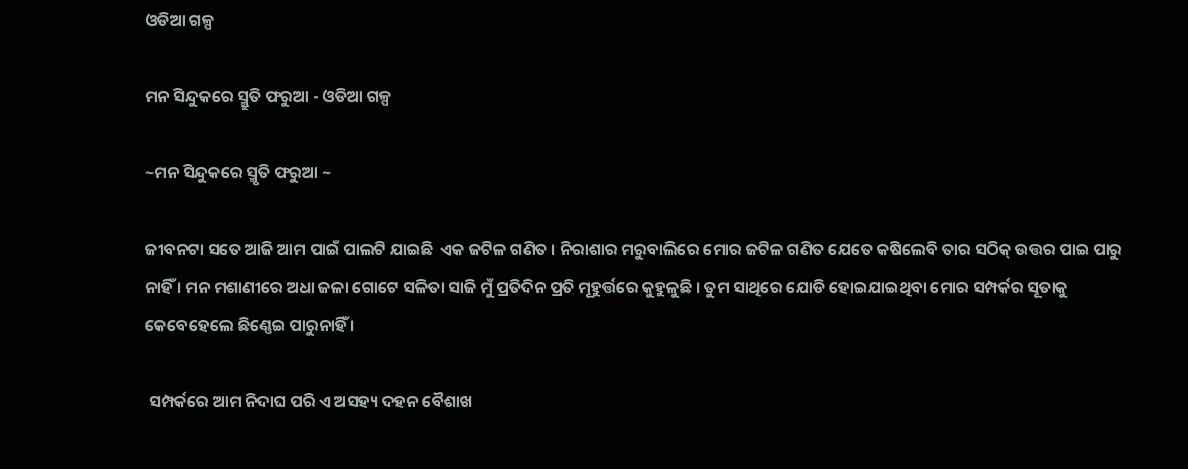ଓଡିଆ ଗଳ୍ପ

ମନ ସିନ୍ଦୁକରେ ସ୍ମ୍ରୁତି ଫରୁଆ - ଓଡିଆ ଗଳ୍ପ

~ମନ ସିନ୍ଦୁକରେ ସ୍ମୃତି ଫରୁଆ ~

ଜୀବନଟା ସତେ ଆଜି ଆମ ପାଇଁ ପାଲଟି ଯାଇଛି  ଏକ ଜଟିଳ ଗଣିତ । ନିରାଶାର ମରୁବାଲିରେ ମୋର ଜଟିଳ ଗଣିତ ଯେତେ କଷିଲେବି ତାର ସଠିକ୍ ଉତ୍ତର ପାଇ ପାରୁ ନାହିଁ । ମନ ମଶାଣୀରେ ଅଧା ଜଳା ଗୋଟେ ସଳିତା ସାଜି ମୁଁ ପ୍ରତିଦିନ ପ୍ରତି ମୂହୁର୍ତ୍ତରେ କୁହୁଳୁଛି । ତୁମ ସାଥିରେ ଯୋଡି ହୋଇଯାଇଥିବା ମୋର ସମ୍ପର୍କର ସୂତାକୁ କେବେହେଲେ ଛିଣ୍ଣେଇ ପାରୁନାହିଁ ।

 ସମ୍ପର୍କରେ ଆମ ନିଦାଘ ପରି ଏ ଅସହ୍ୟ ଦହନ ବୈଶାଖ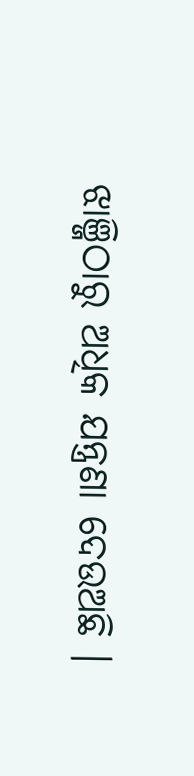ଝାଞ୍ଜିଠାରୁ ଅଧିକ ଯନ୍ତ୍ରଣା ଦେଉଅଛି ।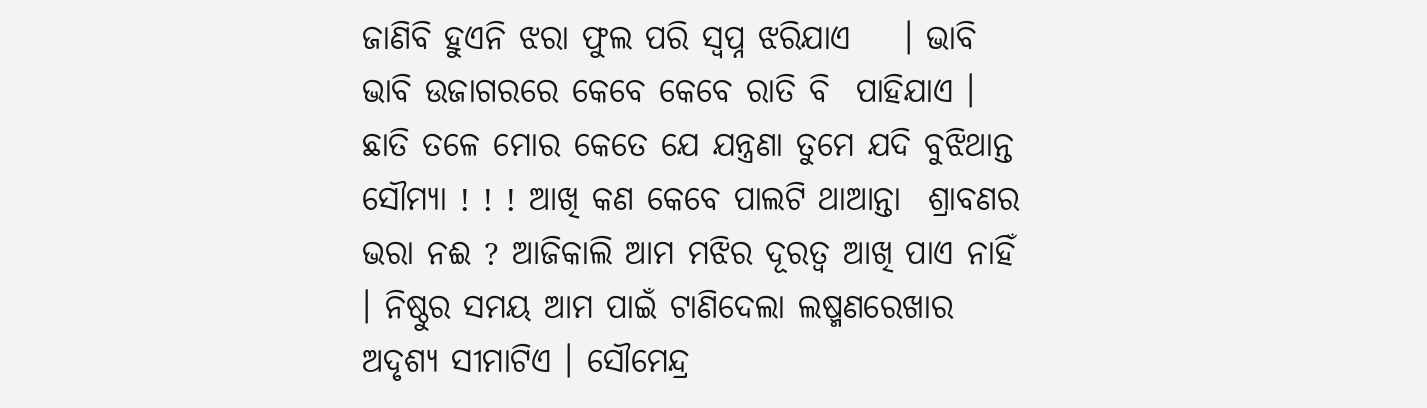ଜାଣିବି ହୁଏନି ଝରା ଫୁଲ ପରି ସ୍ବପ୍ନ ଝରିଯାଏ    । ଭାବି ଭାବି ଉଜାଗରରେ କେବେ କେବେ ରାତି ବି  ପାହିଯାଏ । ଛାତି ତଳେ ମୋର କେତେ ଯେ ଯନ୍ତ୍ରଣା ତୁମେ ଯଦି ବୁଝିଥାନ୍ତ  ସୌମ୍ୟା ! ! ! ଆଖି କଣ କେବେ ପାଲଟି ଥାଆନ୍ତା  ଶ୍ରାବଣର ଭରା ନଈ ? ଆଜିକାଲି ଆମ ମଝିର ଦୂରତ୍ୱ ଆଖି ପାଏ ନାହିଁ । ନିଷ୍ଠୁର ସମୟ ଆମ ପାଇଁ ଟାଣିଦେଲା ଲଷ୍ମଣରେଖାର ଅଦୃଶ୍ୟ ସୀମାଟିଏ । ସୌମେନ୍ଦ୍ର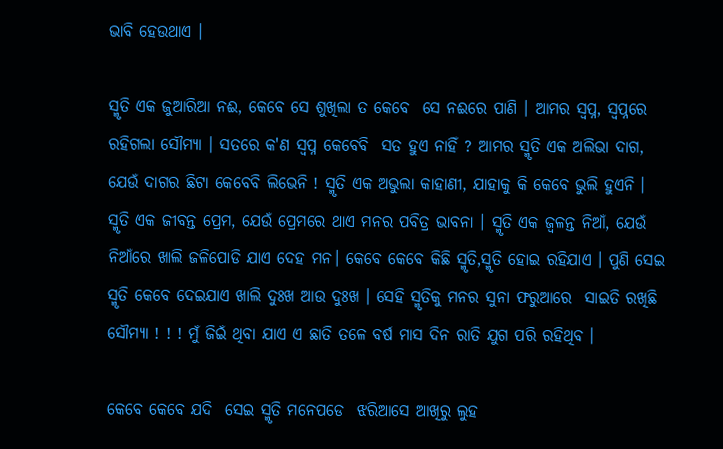ଭାବି ହେଉଥାଏ ।

ସ୍ମୃତି ଏକ ଜୁଆରିଆ ନଈ, କେବେ ସେ ଶୁଖିଲା ତ କେବେ  ସେ ନଈରେ ପାଣି । ଆମର ସ୍ବପ୍ନ, ସ୍ବପ୍ନରେ ରହିଗଲା ସୌମ୍ୟା । ସତରେ କ'ଣ ସ୍ବପ୍ନ କେବେବି  ସତ ହୁଏ ନାହିଁ ? ଆମର ସ୍ମୃତି ଏକ ଅଲିଭା ଦାଗ, ଯେଉଁ ଦାଗର ଛିଟା କେବେବି ଲିଭେନି ! ସ୍ମୃତି ଏକ ଅଭୁଲା କାହାଣୀ, ଯାହାକୁ କି କେବେ ଭୁଲି ହୁଏନି । ସ୍ମୃତି ଏକ ଜୀବନ୍ତ ପ୍ରେମ, ଯେଉଁ ପ୍ରେମରେ ଥାଏ ମନର ପବିତ୍ର ଭାବନା । ସ୍ମୃତି ଏକ ଜ୍ୱଳନ୍ତ ନିଆଁ, ଯେଉଁ ନିଆଁରେ ଖାଲି ଜଳିପୋଡି ଯାଏ ଦେହ ମନ। କେବେ କେବେ କିଛି ସ୍ମୃତି,ସ୍ମୃତି ହୋଇ ରହିଯାଏ । ପୁଣି ସେଇ ସ୍ମୃତି କେବେ ଦେଇଯାଏ ଖାଲି ଦୁଃଖ ଆଉ ଦୁଃଖ । ସେହି ସ୍ମୃତିକୁ ମନର ସୁନା ଫରୁଆରେ  ସାଇତି ରଖିଛି ସୌମ୍ୟା ! ! ! ମୁଁ ଜିଇଁ ଥିବା ଯାଏ ଏ ଛାତି ତଳେ ବର୍ଷ ମାସ ଦିନ ରାତି ଯୁଗ ପରି ରହିଥିବ ।

କେବେ କେବେ ଯଦି  ସେଇ ସ୍ମୃତି ମନେପଡେ  ଝରିଆସେ ଆଖିରୁ ଲୁହ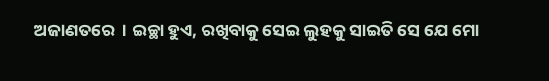ଅଜାଣତରେ  । ଇଚ୍ଛା ହୁଏ, ରଖିବାକୁ ସେଇ ଲୁହକୁ ସାଇତି ସେ ଯେ ମୋ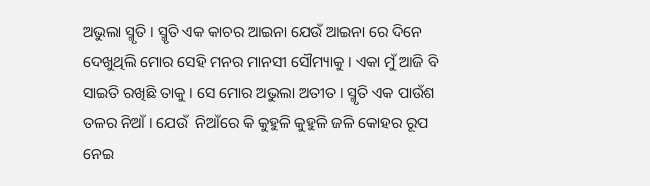ଅଭୁଲା ସ୍ମୃତି । ସ୍ମୃତି ଏକ କାଚର ଆଇନା ଯେଉଁ ଆଇନା ରେ ଦିନେ ଦେଖୁଥିଲି ମୋର ସେହି ମନର ମାନସୀ ସୌମ୍ୟାକୁ । ଏକା ମୁଁ ଆଜି ବି ସାଇତି ରଖିଛି ତାକୁ । ସେ ମୋର ଅଭୁଲା ଅତୀତ । ସ୍ମୃତି ଏକ ପାଉଁଶ ତଳର ନିଆଁ । ଯେଉଁ  ନିଆଁରେ କି କୁହୁଳି କୁହୁଳି ଜଳି କୋହର ରୂପ ନେଇ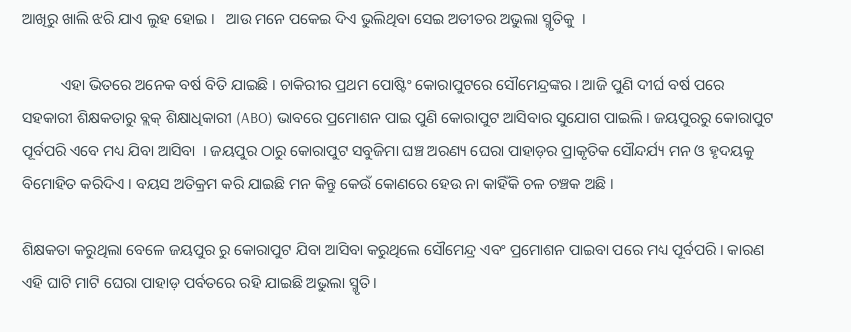ଆଖିରୁ ଖାଲି ଝରି ଯାଏ ଲୁହ ହୋଇ ।   ଆଉ ମନେ ପକେଇ ଦିଏ ଭୁଲିଥିବା ସେଇ ଅତୀତର ଅଭୁଲା ସ୍ମୃତିକୁ  ।

          ଏହା ଭିତରେ ଅନେକ ବର୍ଷ ବିତି ଯାଇଛି । ଚାକିରୀର ପ୍ରଥମ ପୋଷ୍ଟିଂ କୋରାପୁଟରେ ସୌମେନ୍ଦ୍ରଙ୍କର । ଆଜି ପୁଣି ଦୀର୍ଘ ବର୍ଷ ପରେ ସହକାରୀ ଶିକ୍ଷକତାରୁ ବ୍ଲକ୍ ଶିକ୍ଷାଧିକାରୀ (ABO) ଭାବରେ ପ୍ରମୋଶନ ପାଇ ପୁଣି କୋରାପୁଟ ଆସିବାର ସୁଯୋଗ ପାଇଲି । ଜୟପୁରରୁ କୋରାପୁଟ ପୂର୍ବପରି ଏବେ ମଧ୍ୟ ଯିବା ଆସିବା  । ଜୟପୁର ଠାରୁ କୋରାପୁଟ ସବୁଜିମା ଘଞ୍ଚ ଅରଣ୍ୟ ଘେରା ପାହାଡ଼ର ପ୍ରାକୃତିକ ସୌନ୍ଦର୍ଯ୍ୟ ମନ ଓ ହୃଦୟକୁ ବିମୋହିତ କରିଦିଏ । ବୟସ ଅତିକ୍ରମ କରି ଯାଇଛି ମନ କିନ୍ତୁ କେଉଁ କୋଣରେ ହେଉ ନା କାହିଁକି ଚଳ ଚଞ୍ଚକ ଅଛି ।

ଶିକ୍ଷକତା କରୁଥିଲା ବେଳେ ଜୟପୁର ରୁ କୋରାପୁଟ ଯିବା ଆସିବା କରୁଥିଲେ ସୌମେନ୍ଦ୍ର ଏବଂ ପ୍ରମୋଶନ ପାଇବା ପରେ ମଧ୍ୟ ପୂର୍ବପରି । କାରଣ ଏହି ଘାଟି ମାଟି ଘେରା ପାହାଡ଼ ପର୍ବତରେ ରହି ଯାଇଛି ଅଭୁଲା ସ୍ମୃତି ।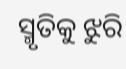ସ୍ମୃତିକୁ ଝୁରି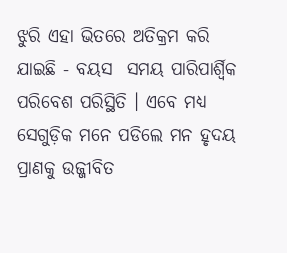ଝୁରି ଏହା ଭିତରେ ଅତିକ୍ରମ କରି ଯାଇଛି - ବୟସ  ସମୟ ପାରିପାର୍ଶ୍ୱିକ ପରିବେଶ ପରିସ୍ଥିତି । ଏବେ ମଧ୍ୟ ସେଗୁଡ଼ିକ ମନେ ପଡିଲେ ମନ ହୃଦୟ ପ୍ରାଣକୁ ଉଜ୍ଜୀବିତ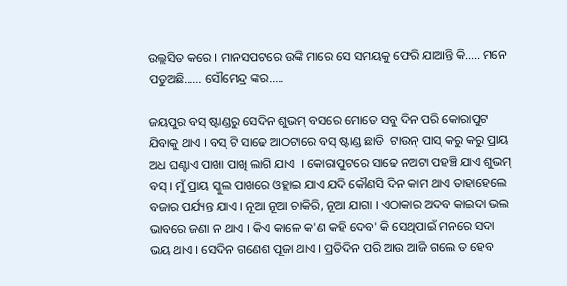ଉଲ୍ଲସିତ କରେ । ମାନସପଟରେ ଉଙ୍କି ମାରେ ସେ ସମୟକୁ ଫେରି ଯାଆନ୍ତି କି..... ମନେ ପଡୁଅଛି...... ସୌମେନ୍ଦ୍ର ଙ୍କର.....

ଜୟପୁର ବସ୍ ଷ୍ଟାଣ୍ଡରୁ ସେଦିନ ଶୁଭମ୍ ବସରେ ମୋତେ ସବୁ ଦିନ ପରି କୋରାପୁଟ ଯିବାକୁ ଥାଏ । ବସ୍ ଟି ସାଢେ ଆଠଟାରେ ବସ୍ ଷ୍ଟାଣ୍ଡ ଛାଡି  ଟାଉନ୍ ପାସ୍ କରୁ କରୁ ପ୍ରାୟ ଅଧ ଘଣ୍ଟାଏ ପାଖା ପାଖି ଲାଗି ଯାଏ  । କୋରାପୁଟରେ ସାଢେ ନଅଟା ପହଞ୍ଚି ଯାଏ ଶୁଭମ୍ ବସ୍ । ମୁଁ ପ୍ରାୟ ସ୍କୁଲ ପାଖରେ ଓହ୍ଲାଇ ଯାଏ ଯଦି କୌଣସି ଦିନ କାମ ଥାଏ ତାହାହେଲେ ବଜାର ପର୍ଯ୍ୟନ୍ତ ଯାଏ । ନୂଆ ନୂଆ ଚାକିରି, ନୂଆ ଯାଗା । ଏଠାକାର ଅଦବ କାଇଦା ଭଲ ଭାବରେ ଜଣା ନ ଥାଏ । କିଏ କାଳେ କ'ଣ କହି ଦେବ' କି ସେଥିପାଇଁ ମନରେ ସଦା ଭୟ ଥାଏ । ସେଦିନ ଗଣେଶ ପୂଜା ଥାଏ । ପ୍ରତିଦିନ ପରି ଆଉ ଆଜି ଗଲେ ତ ହେବ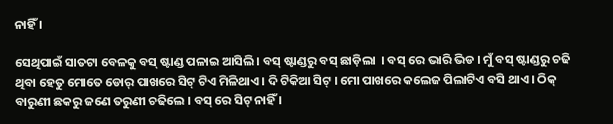ନାହିଁ ।

ସେଥିପାଇଁ ସାତଟା ବେଳକୁ ବସ୍ ଷ୍ଟାଣ୍ଡ ପଳାଇ ଆସିଲି । ବସ୍ ଷ୍ଟାଣ୍ଡରୁ ବସ୍ ଛାଡ଼ିଲା  । ବସ୍ ରେ ଭାରି ଭିଡ । ମୁଁ ବସ୍ ଷ୍ଟାଣ୍ଡରୁ ଚଢି ଥିବା ହେତୁ ମୋତେ ଡୋର୍ ପାଖରେ ସିଟ୍ ଟିଏ ମିଳିଥାଏ । ଦି ଟିକିଆ ସିଟ୍ । ମୋ ପାଖରେ କଲେଜ ପିଲାଟିଏ ବସି ଥାଏ । ଠିକ୍ ବାରୁଣୀ ଛକରୁ ଜଣେ ତରୁଣୀ ଚଢିଲେ । ବସ୍ ରେ ସିଟ୍ ନାହିଁ ।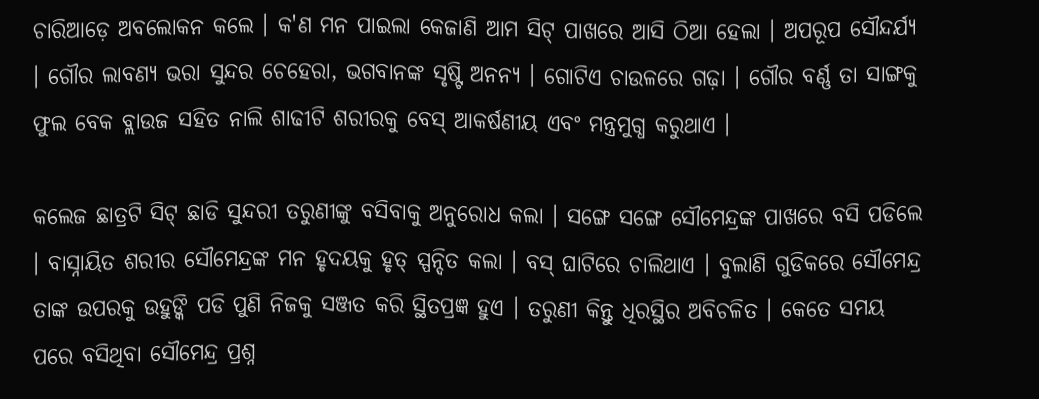ଚାରିଆଡ଼େ ଅବଲୋକନ କଲେ । କ'ଣ ମନ ପାଇଲା କେଜାଣି ଆମ ସିଟ୍ ପାଖରେ ଆସି ଠିଆ ହେଲା । ଅପରୂପ ସୌନ୍ଦର୍ଯ୍ୟ । ଗୌର ଲାବଣ୍ୟ ଭରା ସୁନ୍ଦର ଚେହେରା, ଭଗବାନଙ୍କ ସୃଷ୍ଟି ଅନନ୍ୟ । ଗୋଟିଏ ଚାଉଳରେ ଗଢ଼ା । ଗୌର ବର୍ଣ୍ଣ ତା ସାଙ୍ଗକୁ ଫୁଲ ବେକ ବ୍ଲାଉଜ ସହିତ ନାଲି ଶାଢୀଟି ଶରୀରକୁ ବେସ୍ ଆକର୍ଷଣୀୟ ଏବଂ ମନ୍ତ୍ରମୁଗ୍ଧ କରୁଥାଏ ।

କଲେଜ ଛାତ୍ରଟି ସିଟ୍ ଛାଡି ସୁନ୍ଦରୀ ତରୁଣୀଙ୍କୁ ବସିବାକୁ ଅନୁରୋଧ କଲା । ସଙ୍ଗେ ସଙ୍ଗେ ସୌମେନ୍ଦ୍ରଙ୍କ ପାଖରେ ବସି ପଡିଲେ । ବାସ୍ନାୟିତ ଶରୀର ସୌମେନ୍ଦ୍ରଙ୍କ ମନ ହୃଦୟକୁ ହୃତ୍ ସ୍ପନ୍ଦିତ କଲା । ବସ୍ ଘାଟିରେ ଚାଲିଥାଏ । ବୁଲାଣି ଗୁଡିକରେ ସୌମେନ୍ଦ୍ର ତାଙ୍କ ଉପରକୁ ଉହୁଙ୍କି ପଡି ପୁଣି ନିଜକୁ ସଞ୍ଜତ କରି ସ୍ଥିତପ୍ରଜ୍ଞ ହୁଏ । ତରୁଣୀ କିନ୍ତୁ ଧିରସ୍ଥିର ଅବିଚଳିତ । କେତେ ସମୟ ପରେ ବସିଥିବା ସୌମେନ୍ଦ୍ର ପ୍ରଶ୍ନ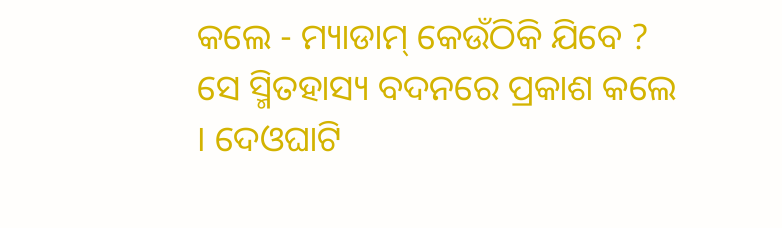କଲେ - ମ୍ୟାଡାମ୍ କେଉଁଠିକି ଯିବେ ? ସେ ସ୍ମିତହାସ୍ୟ ବଦନରେ ପ୍ରକାଶ କଲେ । ଦେଓଘାଟି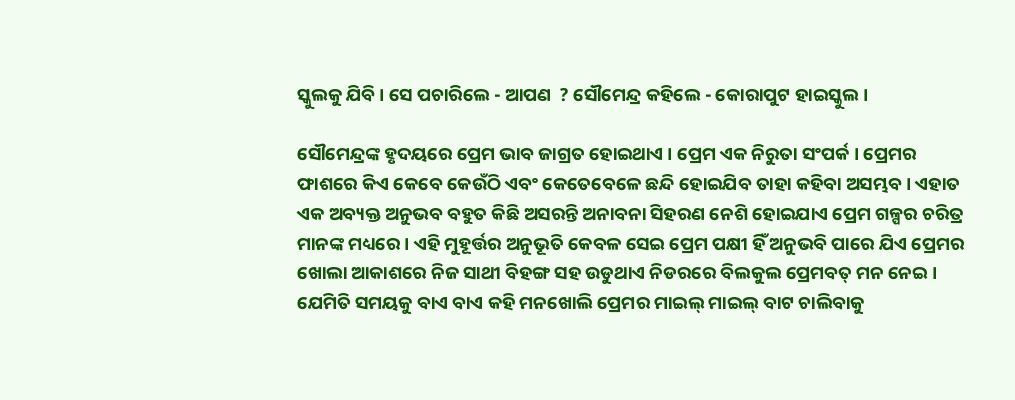ସ୍କୁଲକୁ ଯିବି । ସେ ପଚାରିଲେ - ଆପଣ  ? ସୌମେନ୍ଦ୍ର କହିଲେ - କୋରାପୁଟ ହାଇସ୍କୁଲ ।

ସୌମେନ୍ଦ୍ରଙ୍କ ହୃଦୟରେ ପ୍ରେମ ଭାବ ଜାଗ୍ରତ ହୋଇଥାଏ । ପ୍ରେମ ଏକ ନିରୁତା ସଂପର୍କ । ପ୍ରେମର ଫାଶରେ କିଏ କେବେ କେଉଁଠି ଏବଂ କେତେବେଳେ ଛନ୍ଦି ହୋଇଯିବ ତାହା କହିବା ଅସମ୍ଭବ। ଏହାତ ଏକ ଅବ୍ୟକ୍ତ ଅନୁଭବ ବହୁତ କିଛି ଅସରନ୍ତି ଅନାବନା ସିହରଣ ନେଶି ହୋଇଯାଏ ପ୍ରେମ ଗଳ୍ପର ଚରିତ୍ର ମାନଙ୍କ ମଧ୍ୟରେ । ଏହି ମୁହୂର୍ତ୍ତର ଅନୁଭୂତି କେବଳ ସେଇ ପ୍ରେମ ପକ୍ଷୀ ହିଁ ଅନୁଭବି ପାରେ ଯିଏ ପ୍ରେମର ଖୋଲା ଆକାଶରେ ନିଜ ସାଥୀ ବିହଙ୍ଗ ସହ ଉଡୁଥାଏ ନିଡରରେ ବିଲକୁଲ ପ୍ରେମବତ୍ ମନ ନେଇ । ଯେମିତି ସମୟକୁ ବାଏ ବାଏ କହି ମନଖୋଲି ପ୍ରେମର ମାଇଲ୍ ମାଇଲ୍ ବାଟ ଚାଲିବାକୁ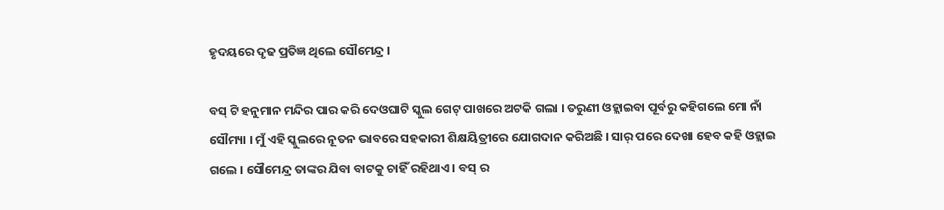ହୃଦୟରେ ଦୃଢ ପ୍ରତିଜ୍ଞ ଥିଲେ ସୌମେନ୍ଦ୍ର ।

ବସ୍ ଟି ହନୁମାନ ମନ୍ଦିର ପାର କରି ଦେଓଘାଟି ସ୍କୁଲ ଗେଟ୍ ପାଖରେ ଅଟକି ଗଲା । ତରୁଣୀ ଓହ୍ଲାଇବା ପୂର୍ବରୁ କହିଗଲେ ମୋ ନାଁ ସୌମ୍ୟା । ମୁଁ ଏହି ସ୍କୁଲରେ ନୂତନ ଭାବରେ ସହକାରୀ ଶିକ୍ଷୟିତ୍ରୀରେ ଯୋଗଦାନ କରିଅଛି । ସାର୍ ପରେ ଦେଖା ହେବ କହି ଓହ୍ଲାଇ ଗଲେ । ସୌମେନ୍ଦ୍ର ତାଙ୍କର ଯିବା ବାଟକୁ ଚାହିଁ ରହିଥାଏ । ବସ୍ ର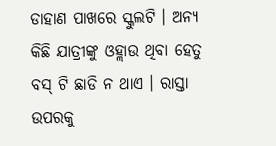ଡାହାଣ ପାଖରେ ସ୍କୁଲଟି । ଅନ୍ଯ କିଛି ଯାତ୍ରୀଙ୍କୁ ଓହ୍ଲାଉ ଥିବା ହେତୁ ବସ୍ ଟି ଛାଡି ନ ଥାଏ । ରାସ୍ତା ଉପରକୁ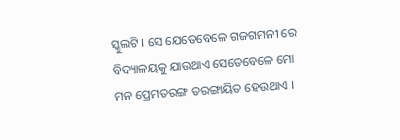ସ୍କୁଲଟି । ସେ ଯେତେବେଳେ ଗଜଗମନୀ ରେ ବିଦ୍ୟାଳୟକୁ ଯାଉଥାଏ ସେତେବେଳେ ମୋ ମନ ପ୍ରେମତରଙ୍ଗ ତରଙ୍ଗାୟିତ ହେଉଥାଏ ।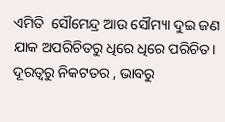ଏମିତି  ସୌମେନ୍ଦ୍ର ଆଉ ସୌମ୍ୟା ଦୁଇ ଜଣ ଯାକ ଅପରିଚିତରୁ ଧିରେ ଧିରେ ପରିଚିତ। ଦୂରତ୍ୱରୁ ନିକଟତର , ଭାବରୁ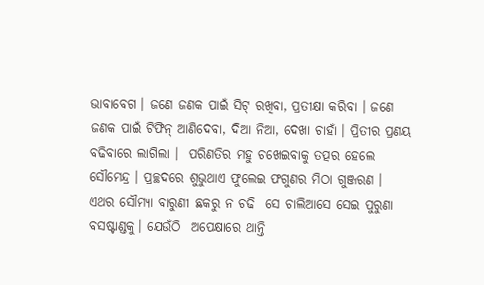ଭାବାବେଗ । ଜଣେ ଜଣକ ପାଇଁ ସିଟ୍ ରଖିବା, ପ୍ରତୀକ୍ଷା କରିବା । ଜଣେ ଜଣକ ପାଇଁ ଟିଫିନ୍ ଆଣିଦେବା, ଦିଆ ନିଆ, ଦେଖା ଚାହାଁ । ପ୍ରିତୀର ପ୍ରଣୟ ବଢିବାରେ ଲାଗିଲା ।  ପରିଣତିର ମହୁ ଚଖେଇବାକୁ ତତ୍ପର ହେଲେ ସୌମେନ୍ଦ୍ର । ପ୍ରଚ୍ଛଦରେ ଶୁଭୁଥାଏ ଫୁଲେଇ ଫଗୁଣର ମିଠା ଗୁଞ୍ଜରଣ । ଏଥର ସୌମ୍ୟା ବାରୁଣୀ ଛକରୁ ନ ଚଢି  ସେ ଚାଲିଆସେ ସେଇ ପୁରୁଣା ବସଷ୍ଟାଣ୍ଡକୁ। ଯେଉଁଠି  ଅପେକ୍ଷାରେ ଥାନ୍ତି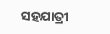ସହଯାତ୍ରୀ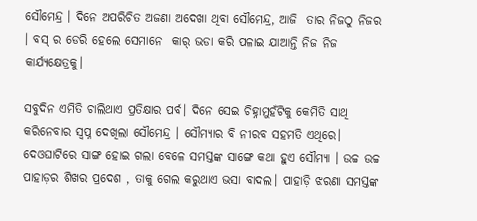ସୌମେନ୍ଦ୍ର । ଦିନେ ଅପରିଚିତ ଅଜଣା ଅଦେଖା ଥିବା ସୌମେନ୍ଦ୍ର, ଆଜି  ତାର ନିଜଠୁ ନିଜର । ବସ୍ ର ଡେରି ହେଲେ ସେମାନେ  କାର୍ ଭଡା କରି ପଳାଇ ଯାଆନ୍ତି ନିଜ ନିଜ କାର୍ଯ୍ୟକ୍ଷେତ୍ରକୁ।

ସବୁଦିନ ଏମିତି ଚାଲିଥାଏ ପ୍ରତିକ୍ଷାର ପର୍ବ। ଦିନେ ସେଇ ଚିହ୍ନାମୁହଁଟିକୁ କେମିତି ସାଥି କରିନେବାର ସ୍ବପ୍ନ ଦେଖିଲା ସୌମେନ୍ଦ୍ର । ସୌମ୍ୟାର ବି ନୀରବ ସହମତି ଏଥିରେ। ଦେଓଘାଟିରେ ସାଙ୍ଗ ହୋଇ ଗଲା ବେଳେ ସମସ୍ତଙ୍କ ସାଙ୍ଗେ କଥା ହୁଏ ସୌମ୍ୟା । ଉଚ୍ଚ ଉଚ୍ଚ ପାହାଡ଼ର ଶିଖର ପ୍ରଦେଶ , ତାକୁ ଗେଲ କରୁଥାଏ ଭସା ବାଦଲ। ପାହାଡ଼ି ଝରଣା ସମସ୍ତଙ୍କ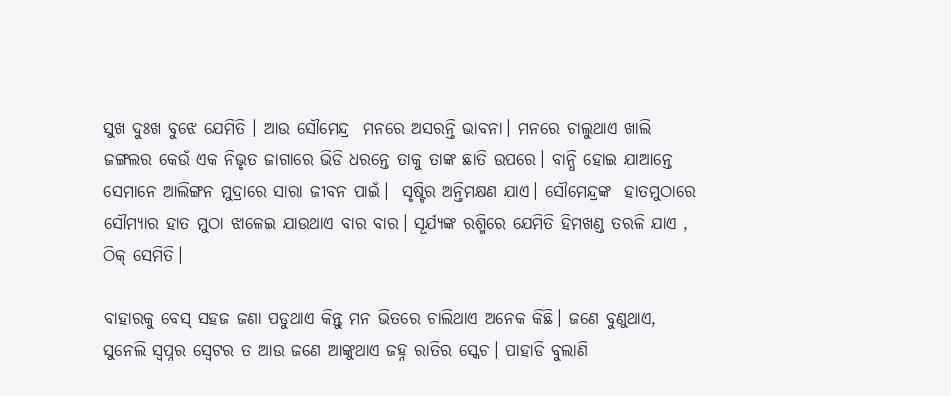ସୁଖ ଦୁଃଖ ବୁଝେ ଯେମିତି । ଆଉ ସୌମେନ୍ଦ୍ର  ମନରେ ଅସରନ୍ତି ଭାବନା। ମନରେ ଚାଲୁଥାଏ ଖାଲି ଜଙ୍ଗଲର କେଉଁ ଏକ ନିଭୃତ ଜାଗାରେ ଭିଡି ଧରନ୍ତେ ତାକୁ ତାଙ୍କ ଛାତି ଉପରେ। ବାନ୍ଧି ହୋଇ ଯାଆନ୍ତେ ସେମାନେ ଆଲିଙ୍ଗନ ମୁଦ୍ରାରେ ସାରା ଜୀବନ ପାଇଁ।  ସୃଷ୍ଟିର ଅନ୍ତିମକ୍ଷଣ ଯାଏ। ସୌମେନ୍ଦ୍ରଙ୍କ  ହାତମୁଠାରେ ସୌମ୍ୟାର ହାତ ମୁଠା ଝାଳେଇ ଯାଉଥାଏ ବାର ବାର। ସୂର୍ଯ୍ୟଙ୍କ ରଶ୍ମିରେ ଯେମିତି ହିମଖଣ୍ଡ ତରଳି ଯାଏ , ଠିକ୍ ସେମିତି।

ବାହାରକୁ ବେସ୍ ସହଜ ଜଣା ପଡୁଥାଏ କିନ୍ତୁ ମନ ଭିତରେ ଚାଲିଥାଏ ଅନେକ କିଛି। ଜଣେ ବୁଣୁଥାଏ, ସୁନେଲି ସ୍ୱପ୍ନର ସ୍ବେଟର ତ ଆଉ ଜଣେ ଆଙ୍କୁଥାଏ ଜହ୍ନ ରାତିର ସ୍କେଚ। ପାହାଡି ବୁଲାଣି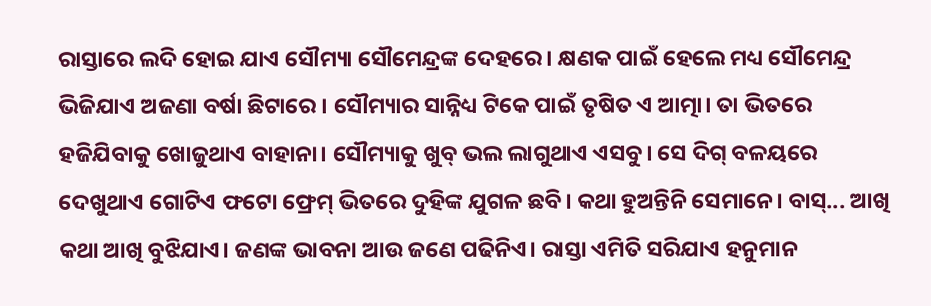ରାସ୍ତାରେ ଲଦି ହୋଇ ଯାଏ ସୌମ୍ୟା ସୌମେନ୍ଦ୍ରଙ୍କ ଦେହରେ। କ୍ଷଣକ ପାଇଁ ହେଲେ ମଧ୍ୟ ସୌମେନ୍ଦ୍ର ଭିଜିଯାଏ ଅଜଣା ବର୍ଷା ଛିଟାରେ । ସୌମ୍ୟାର ସାନ୍ନିଧ୍ୟ ଟିକେ ପାଇଁ ତୃଷିତ ଏ ଆତ୍ମା। ତା ଭିତରେ ହଜିଯିବାକୁ ଖୋଜୁଥାଏ ବାହାନା। ସୌମ୍ୟାକୁ ଖୁବ୍ ଭଲ ଲାଗୁଥାଏ ଏସବୁ। ସେ ଦିଗ୍ ବଳୟରେ ଦେଖୁଥାଏ ଗୋଟିଏ ଫଟୋ ଫ୍ରେମ୍ ଭିତରେ ଦୁହିଙ୍କ ଯୁଗଳ ଛବି। କଥା ହୁଅନ୍ତିନି ସେମାନେ। ବାସ୍... ଆଖି କଥା ଆଖି ବୁଝିଯାଏ। ଜଣଙ୍କ ଭାବନା ଆଉ ଜଣେ ପଢିନିଏ। ରାସ୍ତା ଏମିତି ସରିଯାଏ ହନୁମାନ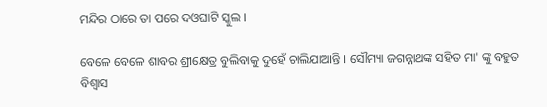ମନ୍ଦିର ଠାରେ ତା ପରେ ଦଓଘାଟି ସ୍କୁଲ ।

ବେଳେ ବେଳେ ଶାବର ଶ୍ରୀକ୍ଷେତ୍ର ବୁଲିବାକୁ ଦୁହେଁ ଚାଲିଯାଆନ୍ତି । ସୌମ୍ୟା ଜଗନ୍ନାଥଙ୍କ ସହିତ ମା' ଙ୍କୁ ବହୁତ ବିଶ୍ୱାସ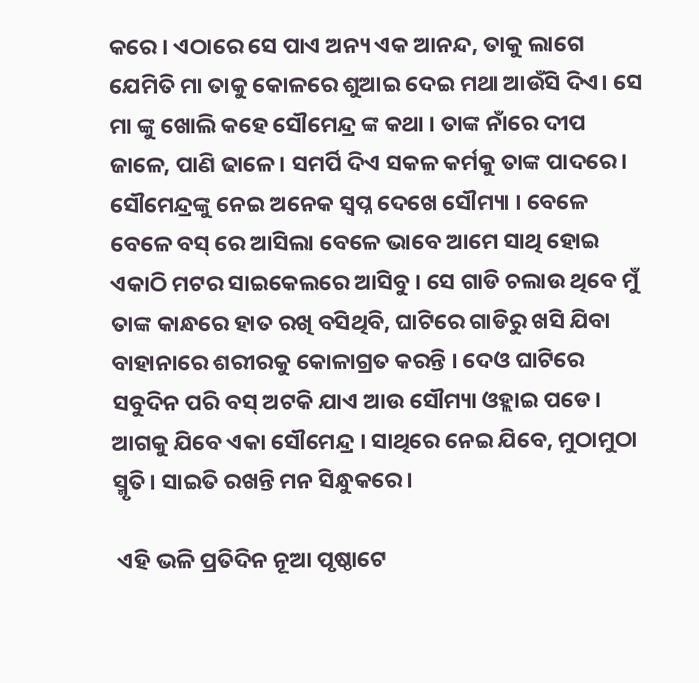କରେ । ଏଠାରେ ସେ ପାଏ ଅନ୍ୟ ଏକ ଆନନ୍ଦ, ତାକୁ ଲାଗେ ଯେମିତି ମା ତାକୁ କୋଳରେ ଶୁଆଇ ଦେଇ ମଥା ଆଉଁସି ଦିଏ। ସେ ମା ଙ୍କୁ ଖୋଲି କହେ ସୌମେନ୍ଦ୍ର ଙ୍କ କଥା । ତାଙ୍କ ନାଁରେ ଦୀପ ଜାଳେ, ପାଣି ଢାଳେ। ସମର୍ପି ଦିଏ ସକଳ କର୍ମକୁ ତାଙ୍କ ପାଦରେ। ସୌମେନ୍ଦ୍ରଙ୍କୁ ନେଇ ଅନେକ ସ୍ବପ୍ନ ଦେଖେ ସୌମ୍ୟା । ବେଳେ ବେଳେ ବସ୍ ରେ ଆସିଲା ବେଳେ ଭାବେ ଆମେ ସାଥି ହୋଇ ଏକାଠି ମଟର ସାଇକେଲରେ ଆସିବୁ । ସେ ଗାଡି ଚଲାଉ ଥିବେ ମୁଁ ତାଙ୍କ କାନ୍ଧରେ ହାତ ରଖି ବସିଥିବି, ଘାଟିରେ ଗାଡିରୁ ଖସି ଯିବା ବାହାନାରେ ଶରୀରକୁ କୋଳାଗ୍ରତ କରନ୍ତି । ଦେଓ ଘାଟିରେ ସବୁଦିନ ପରି ବସ୍ ଅଟକି ଯାଏ ଆଉ ସୌମ୍ୟା ଓହ୍ଲାଇ ପଡେ। ଆଗକୁ ଯିବେ ଏକା ସୌମେନ୍ଦ୍ର । ସାଥିରେ ନେଇ ଯିବେ, ମୁଠାମୁଠା ସ୍ମୃତି। ସାଇତି ରଖନ୍ତି ମନ ସିନ୍ଧୁକରେ।

 ଏହି ଭଳି ପ୍ରତିଦିନ ନୂଆ ପୃଷ୍ଠାଟେ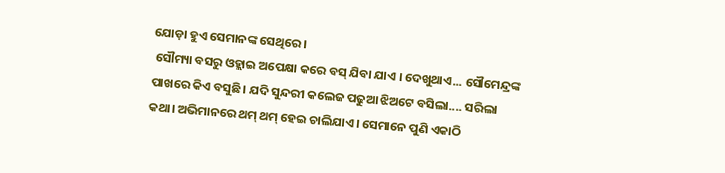ଯୋଡ଼ା ହୁଏ ସେମାନଙ୍କ ସେଥିରେ।
 ସୌମ୍ୟା ବସରୁ ଓହ୍ଲାଇ ଅପେକ୍ଷା କରେ ବସ୍ ଯିବା ଯାଏ । ଦେଖୁଥାଏ... ସୌମେନ୍ଦ୍ରଙ୍କ ପାଖରେ କିଏ ବସୁଛି। ଯଦି ସୁନ୍ଦରୀ କଲେଜ ପଢୁଆ ଝିଅଟେ ବସିଲା.... ସରିଲା କଥା। ଅଭିମାନରେ ଥମ୍ ଥମ୍ ହେଇ ଚାଲିଯାଏ। ସେମାନେ ପୁଣି ଏକାଠି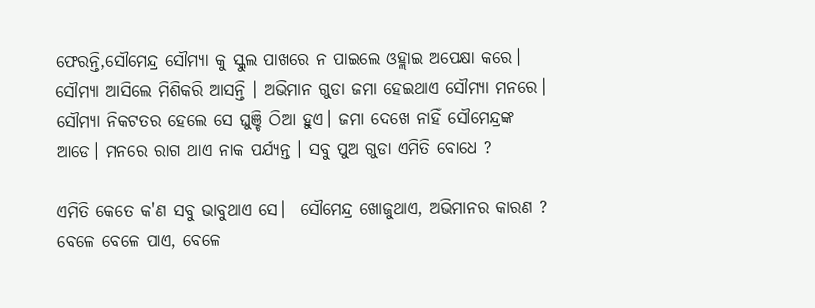ଫେରନ୍ତି,ସୌମେନ୍ଦ୍ର ସୌମ୍ୟା କୁ ସ୍କୁଲ ପାଖରେ ନ ପାଇଲେ ଓହ୍ଲାଇ ଅପେକ୍ଷା କରେ। ସୌମ୍ୟା ଆସିଲେ ମିଶିକରି ଆସନ୍ତି । ଅଭିମାନ ଗୁଡା ଜମା ହେଇଥାଏ ସୌମ୍ୟା ମନରେ। ସୌମ୍ୟା ନିକଟତର ହେଲେ ସେ ଘୁଞ୍ଚି ଠିଆ ହୁଏ। ଜମା ଦେଖେ ନାହିଁ ସୌମେନ୍ଦ୍ରଙ୍କ ଆଡେ। ମନରେ ରାଗ ଥାଏ ନାକ ପର୍ଯ୍ୟନ୍ତ । ସବୁ ପୁଅ ଗୁଡା ଏମିତି ବୋଧେ ?

ଏମିତି କେତେ କ'ଣ ସବୁ ଭାବୁଥାଏ ସେ।  ସୌମେନ୍ଦ୍ର ଖୋଜୁଥାଏ, ଅଭିମାନର କାରଣ ? ବେଳେ ବେଳେ ପାଏ, ବେଳେ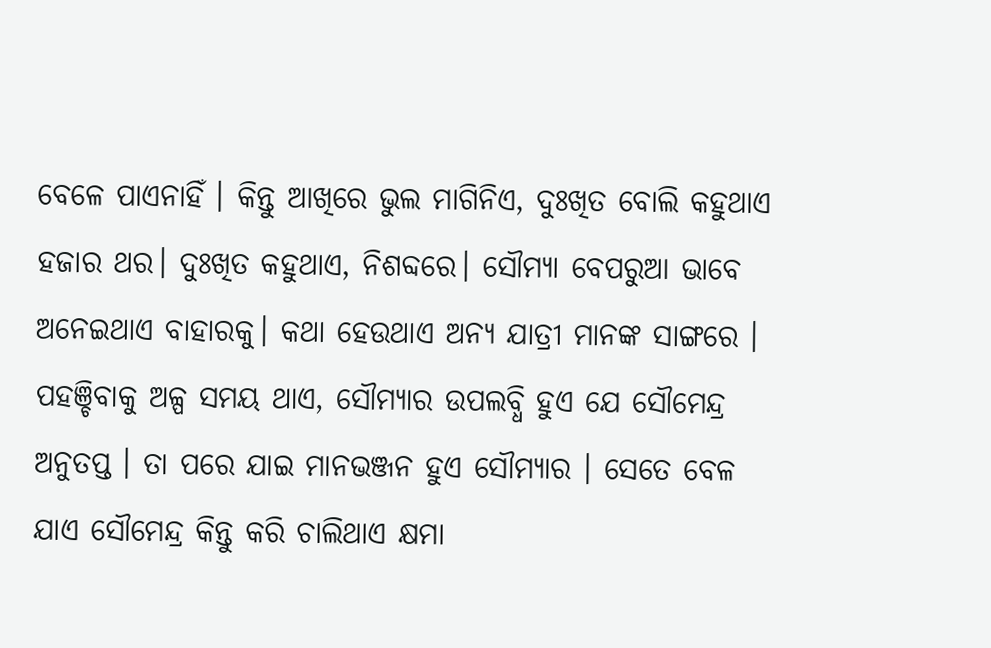ବେଳେ ପାଏନାହିଁ । କିନ୍ତୁ ଆଖିରେ ଭୁଲ ମାଗିନିଏ, ଦୁଃଖିତ ବୋଲି କହୁଥାଏ ହଜାର ଥର। ଦୁଃଖିତ କହୁଥାଏ, ନିଶବ୍ଦରେ। ସୌମ୍ୟା ବେପରୁଆ ଭାବେ ଅନେଇଥାଏ ବାହାରକୁ। କଥା ହେଉଥାଏ ଅନ୍ୟ ଯାତ୍ରୀ ମାନଙ୍କ ସାଙ୍ଗରେ । ପହଞ୍ଚିବାକୁ ଅଳ୍ପ ସମୟ ଥାଏ, ସୌମ୍ୟାର ଉପଲବ୍ଧି ହୁଏ ଯେ ସୌମେନ୍ଦ୍ର ଅନୁତପ୍ତ । ତା ପରେ ଯାଇ ମାନଭଞ୍ଜନ ହୁଏ ସୌମ୍ୟାର । ସେତେ ବେଳ ଯାଏ ସୌମେନ୍ଦ୍ର କିନ୍ତୁ କରି ଚାଲିଥାଏ କ୍ଷମା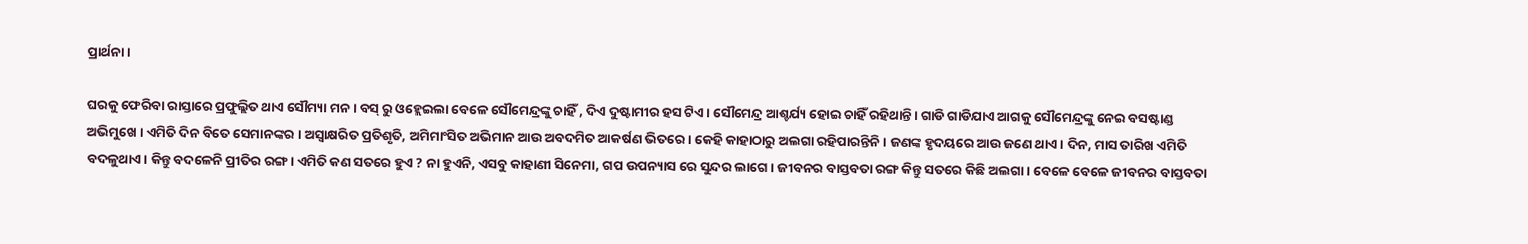ପ୍ରାର୍ଥନା।

ଘରକୁ ଫେରିବା ରାସ୍ତାରେ ପ୍ରଫୁଲ୍ଲିତ ଥାଏ ସୌମ୍ୟା ମନ । ବସ୍ ରୁ ଓହ୍ଲେଇଲା ବେଳେ ସୌମେନ୍ଦ୍ରଙ୍କୁ ଚାହିଁ , ଦିଏ ଦୁଷ୍ଟାମୀର ହସ ଟିଏ। ସୌମେନ୍ଦ୍ର ଆଶ୍ଚର୍ଯ୍ୟ ହୋଇ ଚାହିଁ ରହିଥାନ୍ତି । ଗାଡି ଗାଡିଯାଏ ଆଗକୁ ସୌମେନ୍ଦ୍ରଙ୍କୁ ନେଇ ବସଷ୍ଟାଣ୍ଡ ଅଭିମୁଖେ । ଏମିତି ଦିନ ବିତେ ସେମାନଙ୍କର । ଅସ୍ଵାକ୍ଷରିତ ପ୍ରତିଶୃତି, ଅମିମାଂସିତ ଅଭିମାନ ଆଉ ଅବଦମିତ ଆକର୍ଷଣ ଭିତରେ। କେହି କାହାଠାରୁ ଅଲଗା ରହିପାରନ୍ତିନି। ଜଣଙ୍କ ହୃଦୟରେ ଆଉ ଜଣେ ଥାଏ। ଦିନ, ମାସ ତାରିଖ ଏମିତି ବଦଳୁଥାଏ। କିନ୍ତୁ ବଦଳେନି ପ୍ରୀତିର ରଙ୍ଗ। ଏମିତି କଣ ସତରେ ହୁଏ ? ନା ହୁଏନି, ଏସବୁ କାହାଣୀ ସିନେମା, ଗପ ଉପନ୍ୟାସ ରେ ସୁନ୍ଦର ଲାଗେ। ଜୀବନର ବାସ୍ତବତା ରଙ୍ଗ କିନ୍ତୁ ସତରେ କିଛି ଅଲଗା। ବେଳେ ବେଳେ ଜୀବନର ବାସ୍ତବତା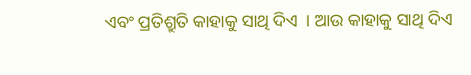ଏବଂ ପ୍ରତିଶ୍ରୁତି କାହାକୁ ସାଥି ଦିଏ  । ଆଉ କାହାକୁ ସାଥି ଦିଏ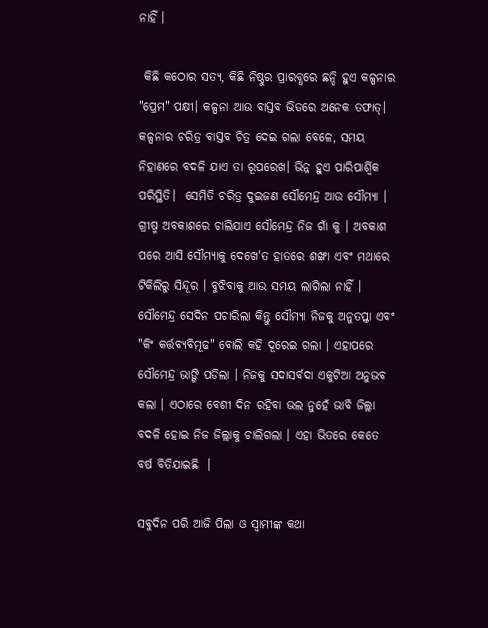ନାହିଁ ।

 କିଛି କଠୋର ସତ୍ୟ, କିଛି ନିଷ୍ଠୁର ପ୍ରାରବ୍ଧରେ ଛନ୍ଦି ହୁଏ କଳ୍ପନାର "ପ୍ରେମ" ପକ୍ଷୀ। କଳ୍ପନା ଆଉ ବାସ୍ତବ ଭିତରେ ଅନେକ ତଫାତ୍। କଳ୍ପନାର ଚରିତ୍ର ବାସ୍ତବ ଚିତ୍ର ଦେଇ ଗଲା ବେଳେ, ସମୟ ନିହାଣରେ ବଦଳି ଯାଏ ତା ରୂପରେଖ। ଭିନ୍ନ ହୁଏ ପାରିପାର୍ଶ୍ବିକ ପରିସ୍ଥିତି।  ସେମିତି ଚରିତ୍ର ଦୁଇଜଣ ସୌମେନ୍ଦ୍ର ଆଉ ସୌମ୍ୟା । ଗ୍ରୀଷ୍ମ ଅବକାଶରେ ଚାଲିଯାଏ ସୌମେନ୍ଦ୍ର ନିଜ ଗାଁ କୁ । ଅବକାଶ ପରେ ଆସି ସୌମ୍ୟାକୁ ଦେଖେ'ତ ହାତରେ ଶଙ୍ଖା ଏବଂ ମଥାରେ ଟିକିଲିରୁ ସିନ୍ଦୂର । ବୁଝିବାକୁ ଆଉ ସମୟ ଲାଗିଲା ନାହିଁ । ସୌମେନ୍ଦ୍ର ସେଦିନ ପଚାରିଲା କିନ୍ତୁ ସୌମ୍ୟା ନିଜକୁ ଅନୁତପ୍ତା ଏବଂ "କିଂ କର୍ତ୍ତବ୍ୟବିମୂଢ" ବୋଲି କହି ଦୂରେଇ ଗଲା । ଏହାପରେ ସୌମେନ୍ଦ୍ର ଭାଙ୍ଗି ପଡିଲା । ନିଜକୁ ସଦାସର୍ବଦା ଏକୁଟିଆ ଅନୁଭବ କଲା । ଏଠାରେ ବେଶୀ ଦିନ ରହିବା ଭଲ ନୁହେଁ ଭାବି ଜିଲ୍ଲା ବଦଳି ହୋଇ ନିଜ ଜିଲ୍ଲାକୁ ଚାଲିଗଲା । ଏହା ଭିତରେ କେତେ ବର୍ଷ ବିତିଯାଇଛି  ।

ସବୁଦିନ ପରି ଆଜି ପିଲା ଓ ସ୍ୱାମୀଙ୍କ କଥା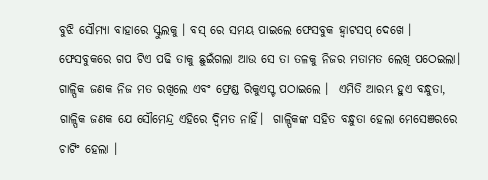ବୁଝି ସୌମ୍ୟା ବାହାରେ ସ୍କୁଲକୁ । ବସ୍ ରେ ସମୟ ପାଇଲେ ଫେସବୁକ ହ୍ବାଟସପ୍ ଦେଖେ । ଫେସବୁକରେ ଗପ ଟିଏ ପଢି ତାକୁ ଛୁଇଁଗଲା ଆଉ ସେ ତା ତଳକୁ ନିଜର ମତାମତ ଲେଖି ପଠେଇଲା। ଗାଳ୍ପିକ ଜଣକ ନିଜ ମତ ରଖିଲେ ଏବଂ ଫ୍ରେଣ୍ଡ ରିକୁଏସ୍ଟ ପଠାଇଲେ ।  ଏମିତି ଆରମ୍ଭ ହୁଏ ବନ୍ଧୁତା,  ଗାଳ୍ପିକ ଜଣକ ଯେ ସୌମେନ୍ଦ୍ର ଏହିରେ ଦ୍ବିମତ ନାହିଁ।  ଗାଳ୍ପିକଙ୍କ ସହିତ ବନ୍ଧୁତା ହେଲା ମେସେଞରରେ ଚାଟିଂ ହେଲା ।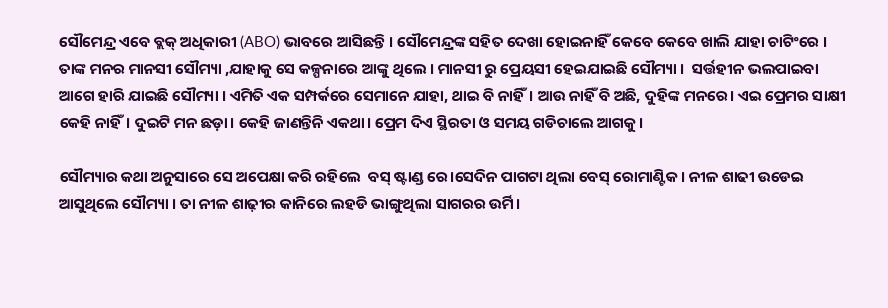ସୌମେନ୍ଦ୍ର ଏବେ ବ୍ଲକ୍ ଅଧିକାରୀ (ABO) ଭାବରେ ଆସିଛନ୍ତି । ସୌମେନ୍ଦ୍ରଙ୍କ ସହିତ ଦେଖା ହୋଇନାହିଁ କେବେ କେବେ ଖାଲି ଯାହା ଚାଟିଂରେ । ତାଙ୍କ ମନର ମାନସୀ ସୌମ୍ୟା ,ଯାହାକୁ ସେ କଳ୍ପନାରେ ଆଙ୍କୁ ଥିଲେ । ମାନସୀ ରୁ ପ୍ରେୟସୀ ହେଇଯାଇଛି ସୌମ୍ୟା ।  ସର୍ତ୍ତହୀନ ଭଲପାଇବା ଆଗେ ହାରି ଯାଇଛି ସୌମ୍ୟା । ଏମିତି ଏକ ସମ୍ପର୍କରେ ସେମାନେ ଯାହା, ଥାଇ ବି ନାହିଁ। ଆଉ ନାହିଁ ବି ଅଛି, ଦୁହିଙ୍କ ମନରେ। ଏଇ ପ୍ରେମର ସାକ୍ଷୀ କେହି ନାହିଁ। ଦୁଇଟି ମନ ଛଡ଼ା। କେହି ଜାଣନ୍ତିନି ଏକଥା। ପ୍ରେମ ଦିଏ ସ୍ଥିରତା ଓ ସମୟ ଗଡିଚାଲେ ଆଗକୁ।

ସୌମ୍ୟାର କଥା ଅନୁସାରେ ସେ ଅପେକ୍ଷା କରି ରହିଲେ  ବସ୍ ଷ୍ଟାଣ୍ଡ ରେ।ସେଦିନ ପାଗଟା ଥିଲା ବେସ୍ ରୋମାଣ୍ଟିକ। ନୀଳ ଶାଢୀ ଉଡେଇ ଆସୁଥିଲେ ସୌମ୍ୟା । ତା ନୀଳ ଶାଢ଼ୀର କାନିରେ ଲହଡି ଭାଙ୍ଗୁଥିଲା ସାଗରର ଉର୍ମି।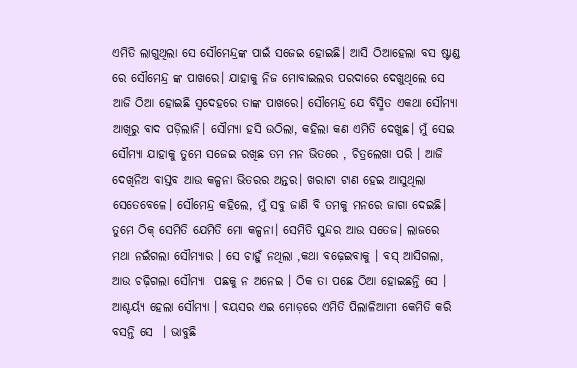ଏମିତି ଲାଗୁଥିଲା ସେ ସୌମେନ୍ଦ୍ରଙ୍କ ପାଇଁ ସଜେଇ ହୋଇଛି। ଆସି ଠିଆହେଲା ବସ ଷ୍ଟାଣ୍ଡ ରେ ସୌମେନ୍ଦ୍ର ଙ୍କ ପାଖରେ। ଯାହାକୁ ନିଜ ମୋବାଇଲର ପରଦାରେ ଦେଖୁଥିଲେ ସେ ଆଜି ଠିଆ ହୋଇଛି ସ୍ୱଦେହରେ ତାଙ୍କ ପାଖରେ। ସୌମେନ୍ଦ୍ର ଯେ ବିସ୍ମିତ ଏକଥା ସୌମ୍ୟା ଆଖିରୁ ବାଦ ପଡ଼ିଲାନି। ସୌମ୍ୟା ହସି ଉଠିଲା, କହିଲା କଣ ଏମିତି ଦେଖୁଛ। ମୁଁ ସେଇ ସୌମ୍ୟା ଯାହାକୁ ତୁମେ ସଜେଇ ରଖିଛ ତମ ମନ ଭିତରେ , ଚିତ୍ରଲେଖା ପରି । ଆଜି ଦେଖିନିଅ ବାସ୍ତବ ଆଉ କଳ୍ପନା ଭିତରର ଅନ୍ତର। ଖରାଟା ଟାଣ ହେଇ ଆସୁଥିଲା ସେତେବେଳେ। ସୌମେନ୍ଦ୍ର କହିଲେ, ମୁଁ ସବୁ ଜାଣି ବି ତମକୁ ମନରେ ଜାଗା ଦେଇଛି। ତୁମେ ଠିକ୍ ସେମିତି ଯେମିତି ମୋ କଳ୍ପନା। ସେମିତି ସୁନ୍ଦର ଆଉ ସତେଜ। ଲାଜରେ ମଥା ନଇଁଗଲା ସୌମ୍ୟାର । ସେ ଚାହୁଁ ନଥିଲା ,କଥା ବଢ଼େଇବାକୁ । ବସ୍ ଆସିଗଲା, ଆଉ ଚଢ଼ିଗଲା ସୌମ୍ୟା  ପଛକୁ ନ ଅନେଇ । ଠିକ ତା ପଛେ ଠିଆ ହୋଇଛନ୍ତି ସେ । ଆଶ୍ଚର୍ୟ୍ଯ ହେଲା ସୌମ୍ୟା । ବୟସର ଏଇ ମୋଡ଼ରେ ଏମିତି ପିଲାଳିଆମୀ କେମିତି କରି ବସନ୍ତି ସେ  । ଭାବୁଛି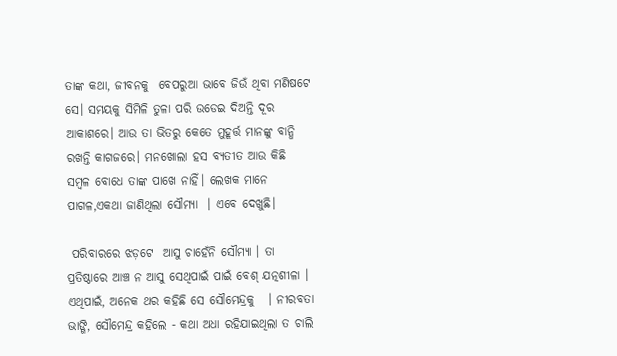ତାଙ୍କ କଥା, ଜୀବନକୁ  ବେପରୁଆ ଭାବେ ଜିଉଁ ଥିବା ମଣିଷଟେ ସେ। ସମୟକୁ ସିମିଳି ତୁଳା ପରି ଉଡେଇ ଦିଅନ୍ତି ଦୂର ଆକାଶରେ। ଆଉ ତା ଭିତରୁ କେତେ ମୁହୂର୍ତ୍ତ ମାନଙ୍କୁ ବାନ୍ଧି ରଖନ୍ତି କାଗଜରେ। ମନଖୋଲା ହସ ବ୍ୟତୀତ ଆଉ କିଛି ସମ୍ବଳ ବୋଧେ ତାଙ୍କ ପାଖେ ନାହିଁ। ଲେଖକ ମାନେ ପାଗଳ,ଏକଥା ଜାଣିଥିଲା ସୌମ୍ୟା  । ଏବେ ଦେଖୁଛି।

 ପରିବାରରେ ଝଡ଼ଟେ  ଆସୁ ଚାହେଁନି ସୌମ୍ୟା । ତା ପ୍ରତିଷ୍ଠାରେ ଆଞ୍ଚ ନ ଆସୁ ସେଥିପାଇଁ ପାଇଁ ବେଶ୍ ଯତ୍ନଶୀଳା । ଏଥିପାଇଁ, ଅନେକ ଥର କହିଛି ସେ ସୌମେନ୍ଦ୍ରକୁ   । ନୀରବତା ଭାଙ୍ଗି, ସୌମେନ୍ଦ୍ର କହିଲେ - କଥା ଅଧା ରହିଯାଇଥିଲା ତ ଚାଲି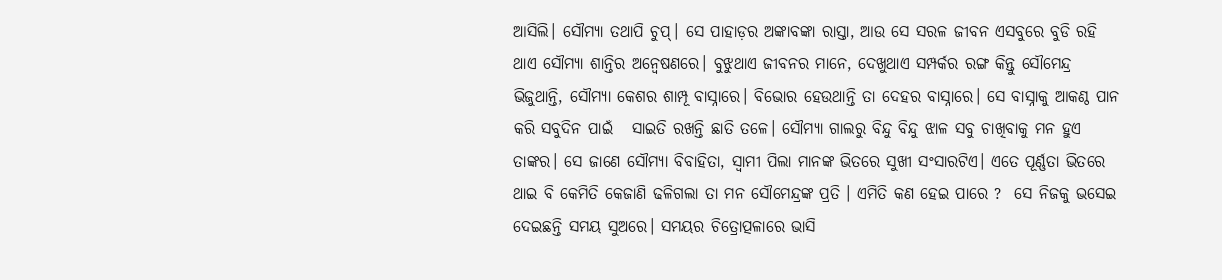ଆସିଲି। ସୌମ୍ୟା ତଥାପି ଚୁପ୍। ସେ ପାହାଡ଼ର ଅଙ୍କାବଙ୍କା ରାସ୍ତା, ଆଉ ସେ ସରଳ ଜୀବନ ଏସବୁରେ ବୁଡି ରହି ଥାଏ ସୌମ୍ୟା ଶାନ୍ତିର ଅନ୍ୱେଷଣରେ। ବୁଝୁଥାଏ ଜୀବନର ମାନେ, ଦେଖୁଥାଏ ସମ୍ପର୍କର ରଙ୍ଗ କିନ୍ତୁ ସୌମେନ୍ଦ୍ର ଭିଜୁଥାନ୍ତି, ସୌମ୍ୟା କେଶର ଶାମ୍ପୂ ବାସ୍ନାରେ। ବିଭୋର ହେଉଥାନ୍ତି ତା ଦେହର ବାସ୍ନାରେ। ସେ ବାସ୍ନାକୁ ଆକଣ୍ଠ ପାନ କରି ସବୁଦିନ ପାଇଁ   ସାଇତି ରଖନ୍ତି ଛାତି ତଳେ। ସୌମ୍ୟା ଗାଲରୁ ବିନ୍ଦୁ ବିନ୍ଦୁ ଝାଳ ସବୁ ଚାଖିବାକୁ ମନ ହୁଏ ତାଙ୍କର। ସେ ଜାଣେ ସୌମ୍ୟା ବିବାହିତା, ସ୍ୱାମୀ ପିଲା ମାନଙ୍କ ଭିତରେ ସୁଖୀ ସଂସାରଟିଏ। ଏତେ ପୂର୍ଣ୍ଣତା ଭିତରେ ଥାଇ ବି କେମିତି କେଜାଣି ଢଳିଗଲା ତା ମନ ସୌମେନ୍ଦ୍ରଙ୍କ ପ୍ରତି । ଏମିତି କଣ ହେଇ ପାରେ ?  ସେ ନିଜକୁ ଭସେଇ ଦେଇଛନ୍ତି ସମୟ ସୁଅରେ। ସମୟର ଚିତ୍ରୋତ୍ପଳାରେ ଭାସି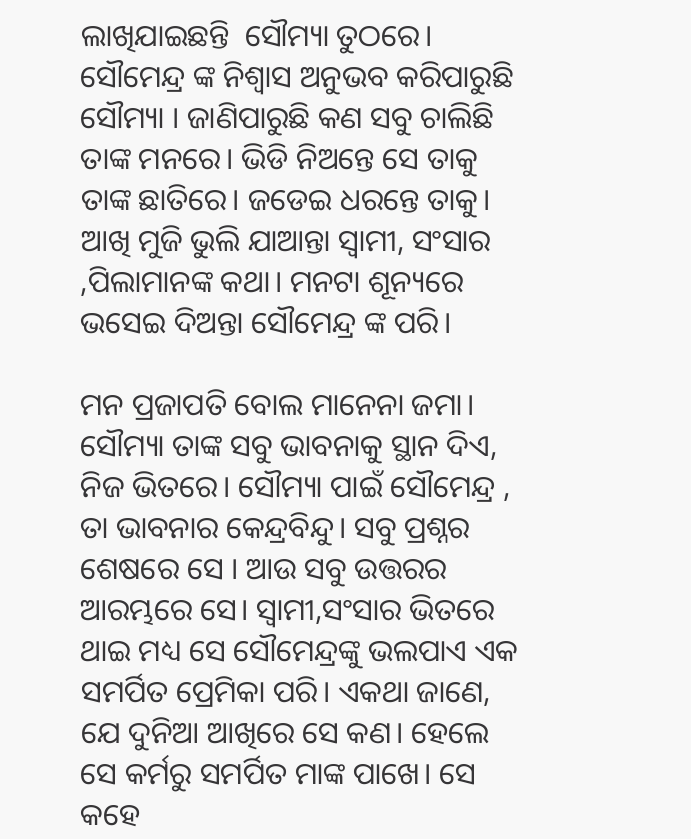ଲାଖିଯାଇଛନ୍ତି  ସୌମ୍ୟା ତୁଠରେ। ସୌମେନ୍ଦ୍ର ଙ୍କ ନିଶ୍ୱାସ ଅନୁଭବ କରିପାରୁଛି ସୌମ୍ୟା । ଜାଣିପାରୁଛି କଣ ସବୁ ଚାଲିଛି ତାଙ୍କ ମନରେ। ଭିଡି ନିଅନ୍ତେ ସେ ତାକୁ ତାଙ୍କ ଛାତିରେ। ଜଡେଇ ଧରନ୍ତେ ତାକୁ। ଆଖି ମୁଜି ଭୁଲି ଯାଆନ୍ତା ସ୍ୱାମୀ, ସଂସାର ,ପିଲାମାନଙ୍କ କଥା। ମନଟା ଶୂନ୍ୟରେ ଭସେଇ ଦିଅନ୍ତା ସୌମେନ୍ଦ୍ର ଙ୍କ ପରି।

ମନ ପ୍ରଜାପତି ବୋଲ ମାନେନା ଜମା। ସୌମ୍ୟା ତାଙ୍କ ସବୁ ଭାବନାକୁ ସ୍ଥାନ ଦିଏ, ନିଜ ଭିତରେ। ସୌମ୍ୟା ପାଇଁ ସୌମେନ୍ଦ୍ର , ତା ଭାବନାର କେନ୍ଦ୍ରବିନ୍ଦୁ। ସବୁ ପ୍ରଶ୍ନର ଶେଷରେ ସେ । ଆଉ ସବୁ ଉତ୍ତରର ଆରମ୍ଭରେ ସେ। ସ୍ୱାମୀ,ସଂସାର ଭିତରେ ଥାଇ ମଧ୍ୟ ସେ ସୌମେନ୍ଦ୍ରଙ୍କୁ ଭଲପାଏ ଏକ ସମର୍ପିତ ପ୍ରେମିକା ପରି। ଏକଥା ଜାଣେ, ଯେ ଦୁନିଆ ଆଖିରେ ସେ କଣ। ହେଲେ ସେ କର୍ମରୁ ସମର୍ପିତ ମାଙ୍କ ପାଖେ। ସେ କହେ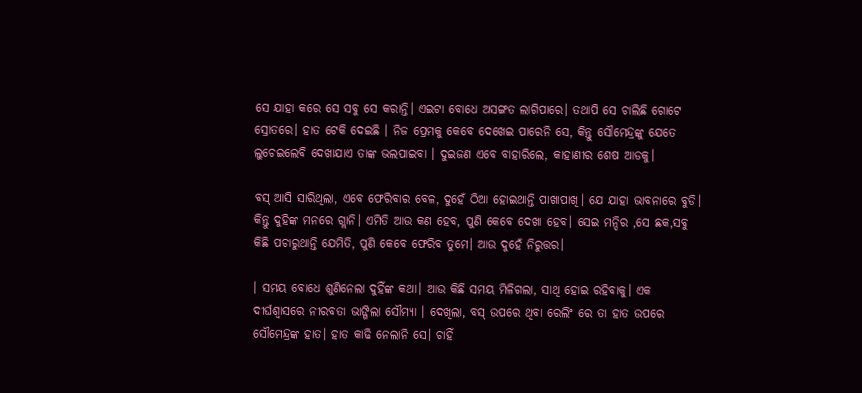ସେ ଯାହା କରେ ସେ ସବୁ ସେ କରାନ୍ତି। ଏଇଟା ବୋଧେ ଅସଙ୍ଗତ ଲାଗିପାରେ। ତଥାପି ସେ ଚାଲିଛି ଗୋଟେ ସ୍ରୋତରେ। ହାତ ଟେକି ଦେଇଛି । ନିଜ ପ୍ରେମକୁ କେବେ ଦେଖେଇ ପାରେନି ସେ, କିନ୍ତୁ ସୌମେନ୍ଦ୍ରଙ୍କୁ ଯେତେ ଲୁଚେଇଲେବି ଦେଖାଯାଏ ତାଙ୍କ ଭଲପାଇବା । ଦୁଇଜଣ ଏବେ ବାହାରିଲେ, କାହାଣୀର ଶେଷ ଆଡକୁ।

ବସ୍ ଆସି ସାରିଥିଲା, ଏବେ ଫେରିବାର ବେଳ, ଦୁହେଁ ଠିଆ ହୋଇଥାନ୍ତି ପାଖାପାଖି। ଯେ ଯାହା ଭାବନାରେ ବୁଡି। କିନ୍ତୁ ଦୁହିଙ୍କ ମନରେ ଗ୍ଲାନି। ଏମିତି ଆଉ କଣ ହେବ, ପୁଣି କେବେ ଦେଖା ହେବ। ସେଇ ମନ୍ଦିର ,ସେ ଛକ,ସବୁ କିଛି ପଚାରୁଥାନ୍ତି ଯେମିତି, ପୁଣି କେବେ ଫେରିବ ତୁମେ। ଆଉ ଦୁହେଁ ନିରୁତ୍ତର।

। ସମୟ ବୋଧେ ଶୁଣିନେଲା ଦୁହିଁଙ୍କ କଥା। ଆଉ କିଛି ସମୟ ମିଳିଗଲା, ସାଥି ହୋଇ ରହିବାକୁ। ଏକ ଦୀର୍ଘଶ୍ଵାସରେ ନୀରବତା ଭାଙ୍ଗିଲା ସୌମ୍ୟା । ଦେଖିଲା, ବସ୍ ଉପରେ ଥିବା ରେଲିଂ ରେ ତା ହାତ ଉପରେ ସୌମେନ୍ଦ୍ରଙ୍କ ହାତ। ହାତ କାଢି ନେଲାନି ସେ। ଚାହିଁ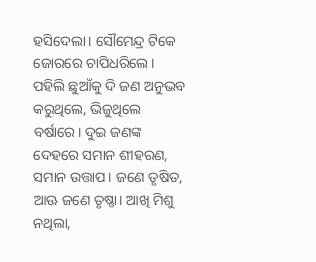ହସିଦେଲା। ସୌମେନ୍ଦ୍ର ଟିକେ ଜୋରରେ ଚାପିଧରିଲେ। ପହିଲି ଛୁଆଁକୁ ଦି ଜଣ ଅନୁଭବ କରୁଥିଲେ, ଭିଜୁଥିଲେ ବର୍ଷାରେ। ଦୁଇ ଜଣଙ୍କ ଦେହରେ ସମାନ ଶୀହରଣ, ସମାନ ଉତ୍ତାପ। ଜଣେ ତୃଷିତ, ଆଊ ଜଣେ ତୃଷ୍ଣା। ଆଖି ମିଶୁ ନଥିଲା,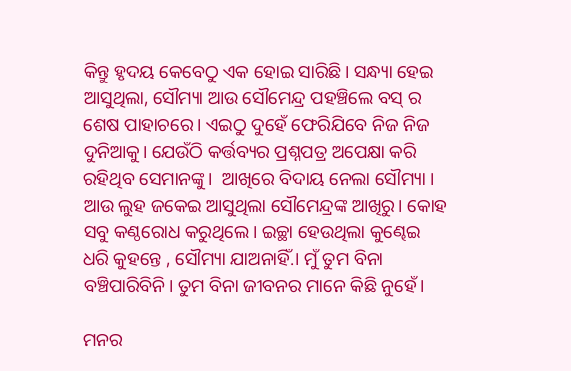କିନ୍ତୁ ହୃଦୟ କେବେଠୁ ଏକ ହୋଇ ସାରିଛି। ସନ୍ଧ୍ୟା ହେଇ ଆସୁଥିଲା, ସୌମ୍ୟା ଆଉ ସୌମେନ୍ଦ୍ର ପହଞ୍ଚିଲେ ବସ୍ ର ଶେଷ ପାହାଚରେ। ଏଇଠୁ ଦୁହେଁ ଫେରିଯିବେ ନିଜ ନିଜ ଦୁନିଆକୁ। ଯେଉଁଠି କର୍ତ୍ତବ୍ୟର ପ୍ରଶ୍ନପତ୍ର ଅପେକ୍ଷା କରି ରହିଥିବ ସେମାନଙ୍କୁ।  ଆଖିରେ ବିଦାୟ ନେଲା ସୌମ୍ୟା । ଆଉ ଲୁହ ଜକେଇ ଆସୁଥିଲା ସୌମେନ୍ଦ୍ରଙ୍କ ଆଖିରୁ। କୋହ ସବୁ କଣ୍ଠରୋଧ କରୁଥିଲେ। ଇଚ୍ଛା ହେଉଥିଲା କୁଣ୍ଢେଇ ଧରି କୁହନ୍ତେ , ସୌମ୍ୟା ଯାଅନାହିଁ.। ମୁଁ ତୁମ ବିନା ବଞ୍ଚିପାରିବିନି। ତୁମ ବିନା ଜୀବନର ମାନେ କିଛି ନୁହେଁ।

ମନର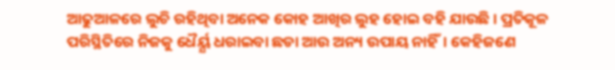ଆଢୁଆଳରେ ଲୁଚି ରହିଥିବା ଅନେକ କୋହ ଆଖିର ଲୁହ ହୋଇ ବହି ଯାଉଛି । ପ୍ରତିକୂଳ ପରିସ୍ଥିତିରେ ନିଜକୁ ଧୈର୍ୟ୍ଯ ଧରାଇବା ଛଡା ଆଉ ଅନ୍ୟ ଉପାୟ ନାହିଁ। କେହିଜଣେ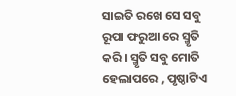ସାଇତି ରଖେ ସେ ସବୁ ରୂପା ଫରୁଆ ରେ ସ୍ମୃତି କରି। ସ୍ମୃତି ସବୁ ମୋତି ହେଲାପରେ , ପୃଷ୍ଠାଟିଏ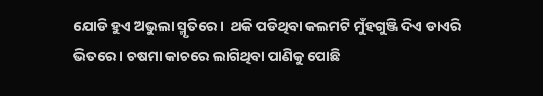ଯୋଡି ହୁଏ ଅଭୁଲା ସ୍ମୃତିରେ।  ଥକି ପଡିଥିବା କଲମଟି ମୁଁହଗୁଞ୍ଜି ଦିଏ ଡାଏରି ଭିତରେ। ଚଷମା କାଚରେ ଲାଗିଥିବା ପାଣିକୁ ପୋଛି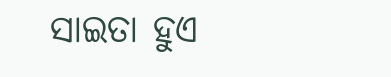ସାଇତା ହୁଏ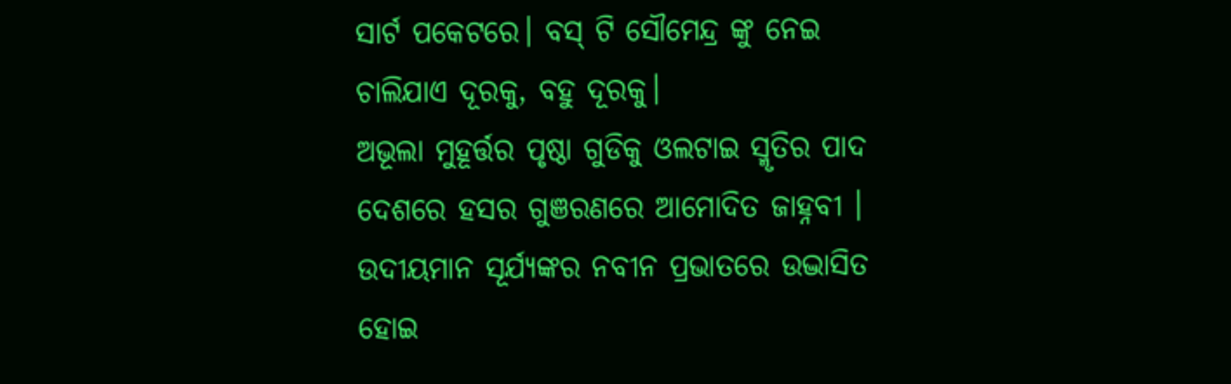ସାର୍ଟ ପକେଟରେ। ବସ୍ ଟି ସୌମେନ୍ଦ୍ର ଙ୍କୁ ନେଇ ଚାଲିଯାଏ ଦୂରକୁ, ବହୁ ଦୂରକୁ।
ଅଭୂଲା ମୁହୂର୍ତ୍ତର ପୃଷ୍ଠା ଗୁଡିକୁ ଓଲଟାଇ ସ୍ମୃତିର ପାଦ ଦେଶରେ ହସର ଗୁଞରଣରେ ଆମୋଦିତ ଜାହ୍ନବୀ ।  ଉଦୀୟମାନ ସୂର୍ଯ୍ୟଙ୍କର ନବୀନ ପ୍ରଭାତରେ ଉଦ୍ଭାସିତ ହୋଇ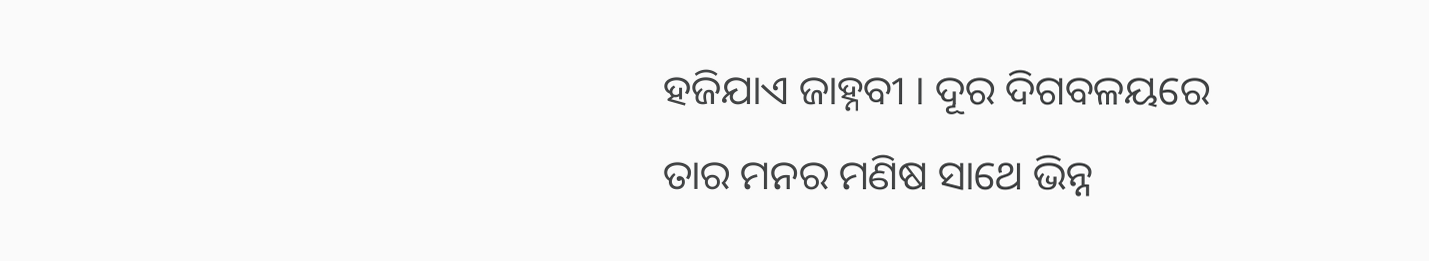ହଜିଯାଏ ଜାହ୍ନବୀ । ଦୂର ଦିଗବଳୟରେ ତାର ମନର ମଣିଷ ସାଥେ ଭିନ୍ନ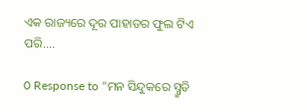ଏକ ରାଜ୍ୟରେ ଦୂର ପାହାଡର ଫୁଲ ଟିଏ ପରି....

0 Response to "ମନ ସିନ୍ଦୁକରେ ସ୍ମ୍ରୁତି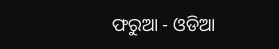ଫରୁଆ - ଓଡିଆ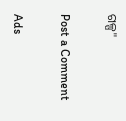ଗଳ୍ପ"

Post a Comment

Ads